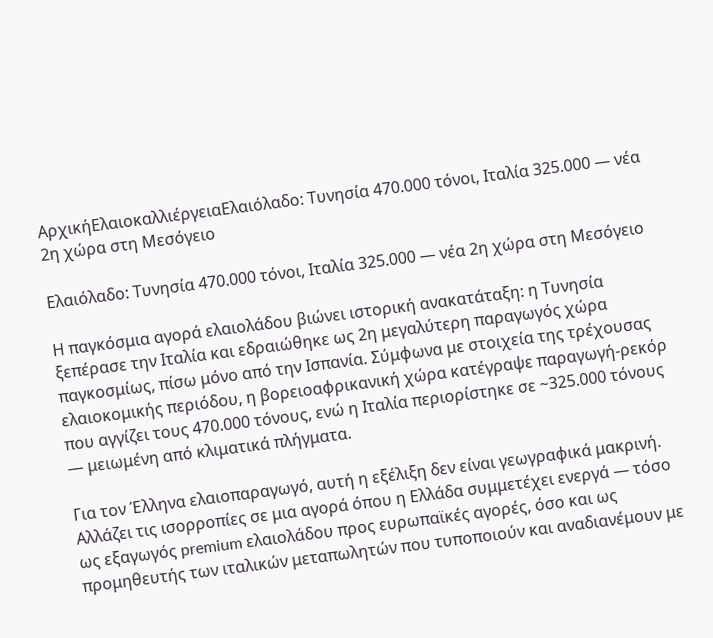ΑρχικήΕλαιοκαλλιέργειαΕλαιόλαδο: Τυνησία 470.000 τόνοι, Ιταλία 325.000 — νέα 2η χώρα στη Μεσόγειο

Ελαιόλαδο: Τυνησία 470.000 τόνοι, Ιταλία 325.000 — νέα 2η χώρα στη Μεσόγειο

Η παγκόσμια αγορά ελαιολάδου βιώνει ιστορική ανακατάταξη: η Τυνησία ξεπέρασε την Ιταλία και εδραιώθηκε ως 2η μεγαλύτερη παραγωγός χώρα παγκοσμίως, πίσω μόνο από την Ισπανία. Σύμφωνα με στοιχεία της τρέχουσας ελαιοκομικής περιόδου, η βορειοαφρικανική χώρα κατέγραψε παραγωγή-ρεκόρ που αγγίζει τους 470.000 τόνους, ενώ η Ιταλία περιορίστηκε σε ~325.000 τόνους — μειωμένη από κλιματικά πλήγματα.

Για τον Έλληνα ελαιοπαραγωγό, αυτή η εξέλιξη δεν είναι γεωγραφικά μακρινή. Αλλάζει τις ισορροπίες σε μια αγορά όπου η Ελλάδα συμμετέχει ενεργά — τόσο ως εξαγωγός premium ελαιολάδου προς ευρωπαϊκές αγορές, όσο και ως προμηθευτής των ιταλικών μεταπωλητών που τυποποιούν και αναδιανέμουν με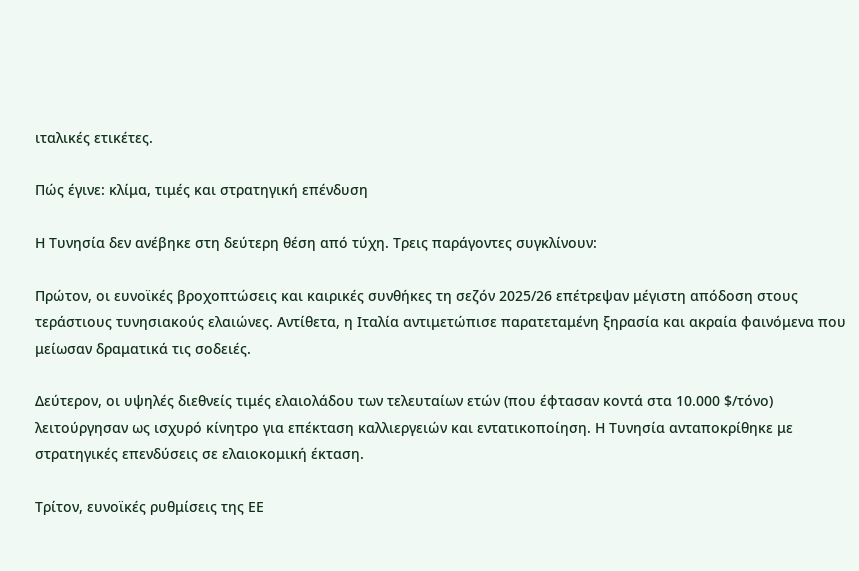ιταλικές ετικέτες.

Πώς έγινε: κλίμα, τιμές και στρατηγική επένδυση

Η Τυνησία δεν ανέβηκε στη δεύτερη θέση από τύχη. Τρεις παράγοντες συγκλίνουν:

Πρώτον, οι ευνοϊκές βροχοπτώσεις και καιρικές συνθήκες τη σεζόν 2025/26 επέτρεψαν μέγιστη απόδοση στους τεράστιους τυνησιακούς ελαιώνες. Αντίθετα, η Ιταλία αντιμετώπισε παρατεταμένη ξηρασία και ακραία φαινόμενα που μείωσαν δραματικά τις σοδειές.

Δεύτερον, οι υψηλές διεθνείς τιμές ελαιολάδου των τελευταίων ετών (που έφτασαν κοντά στα 10.000 $/τόνο) λειτούργησαν ως ισχυρό κίνητρο για επέκταση καλλιεργειών και εντατικοποίηση. Η Τυνησία ανταποκρίθηκε με στρατηγικές επενδύσεις σε ελαιοκομική έκταση.

Τρίτον, ευνοϊκές ρυθμίσεις της ΕΕ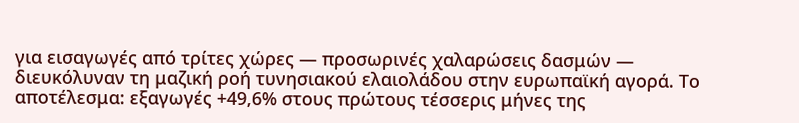για εισαγωγές από τρίτες χώρες — προσωρινές χαλαρώσεις δασμών — διευκόλυναν τη μαζική ροή τυνησιακού ελαιολάδου στην ευρωπαϊκή αγορά. Το αποτέλεσμα: εξαγωγές +49,6% στους πρώτους τέσσερις μήνες της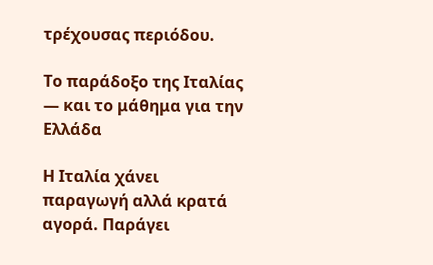τρέχουσας περιόδου.

Το παράδοξο της Ιταλίας — και το μάθημα για την Ελλάδα

Η Ιταλία χάνει παραγωγή αλλά κρατά αγορά. Παράγει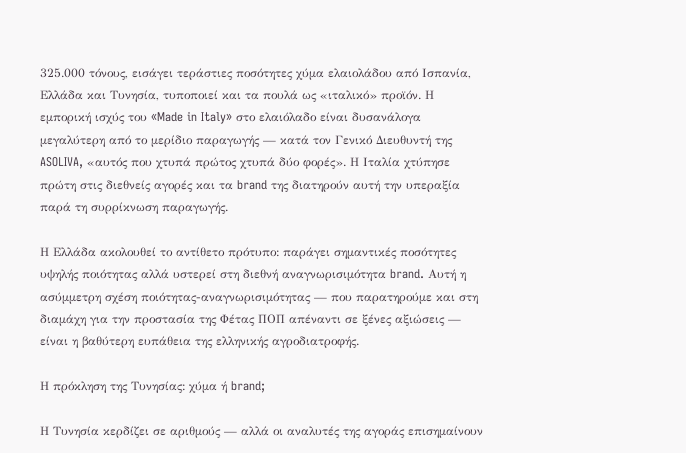325.000 τόνους, εισάγει τεράστιες ποσότητες χύμα ελαιολάδου από Ισπανία, Ελλάδα και Τυνησία, τυποποιεί και τα πουλά ως «ιταλικό» προϊόν. Η εμπορική ισχύς του «Made in Italy» στο ελαιόλαδο είναι δυσανάλογα μεγαλύτερη από το μερίδιο παραγωγής — κατά τον Γενικό Διευθυντή της ASOLIVA, «αυτός που χτυπά πρώτος χτυπά δύο φορές». Η Ιταλία χτύπησε πρώτη στις διεθνείς αγορές και τα brand της διατηρούν αυτή την υπεραξία παρά τη συρρίκνωση παραγωγής.

Η Ελλάδα ακολουθεί το αντίθετο πρότυπο: παράγει σημαντικές ποσότητες υψηλής ποιότητας αλλά υστερεί στη διεθνή αναγνωρισιμότητα brand. Αυτή η ασύμμετρη σχέση ποιότητας-αναγνωρισιμότητας — που παρατηρούμε και στη διαμάχη για την προστασία της Φέτας ΠΟΠ απέναντι σε ξένες αξιώσεις — είναι η βαθύτερη ευπάθεια της ελληνικής αγροδιατροφής.

Η πρόκληση της Τυνησίας: χύμα ή brand;

Η Τυνησία κερδίζει σε αριθμούς — αλλά οι αναλυτές της αγοράς επισημαίνουν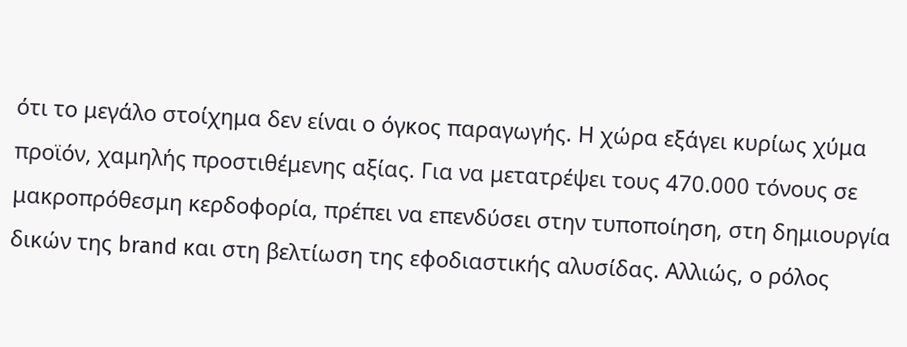ότι το μεγάλο στοίχημα δεν είναι ο όγκος παραγωγής. Η χώρα εξάγει κυρίως χύμα προϊόν, χαμηλής προστιθέμενης αξίας. Για να μετατρέψει τους 470.000 τόνους σε μακροπρόθεσμη κερδοφορία, πρέπει να επενδύσει στην τυποποίηση, στη δημιουργία δικών της brand και στη βελτίωση της εφοδιαστικής αλυσίδας. Αλλιώς, ο ρόλος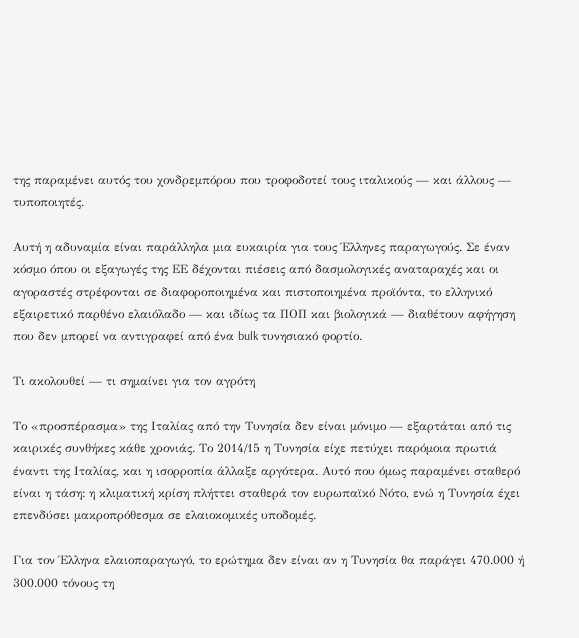της παραμένει αυτός του χονδρεμπόρου που τροφοδοτεί τους ιταλικούς — και άλλους — τυποποιητές.

Αυτή η αδυναμία είναι παράλληλα μια ευκαιρία για τους Έλληνες παραγωγούς. Σε έναν κόσμο όπου οι εξαγωγές της ΕΕ δέχονται πιέσεις από δασμολογικές αναταραχές και οι αγοραστές στρέφονται σε διαφοροποιημένα και πιστοποιημένα προϊόντα, το ελληνικό εξαιρετικό παρθένο ελαιόλαδο — και ιδίως τα ΠΟΠ και βιολογικά — διαθέτουν αφήγηση που δεν μπορεί να αντιγραφεί από ένα bulk τυνησιακό φορτίο.

Τι ακολουθεί — τι σημαίνει για τον αγρότη

Το «προσπέρασμα» της Ιταλίας από την Τυνησία δεν είναι μόνιμο — εξαρτάται από τις καιρικές συνθήκες κάθε χρονιάς. Το 2014/15 η Τυνησία είχε πετύχει παρόμοια πρωτιά έναντι της Ιταλίας, και η ισορροπία άλλαξε αργότερα. Αυτό που όμως παραμένει σταθερό είναι η τάση: η κλιματική κρίση πλήττει σταθερά τον ευρωπαϊκό Νότο, ενώ η Τυνησία έχει επενδύσει μακροπρόθεσμα σε ελαιοκομικές υποδομές.

Για τον Έλληνα ελαιοπαραγωγό, το ερώτημα δεν είναι αν η Τυνησία θα παράγει 470.000 ή 300.000 τόνους τη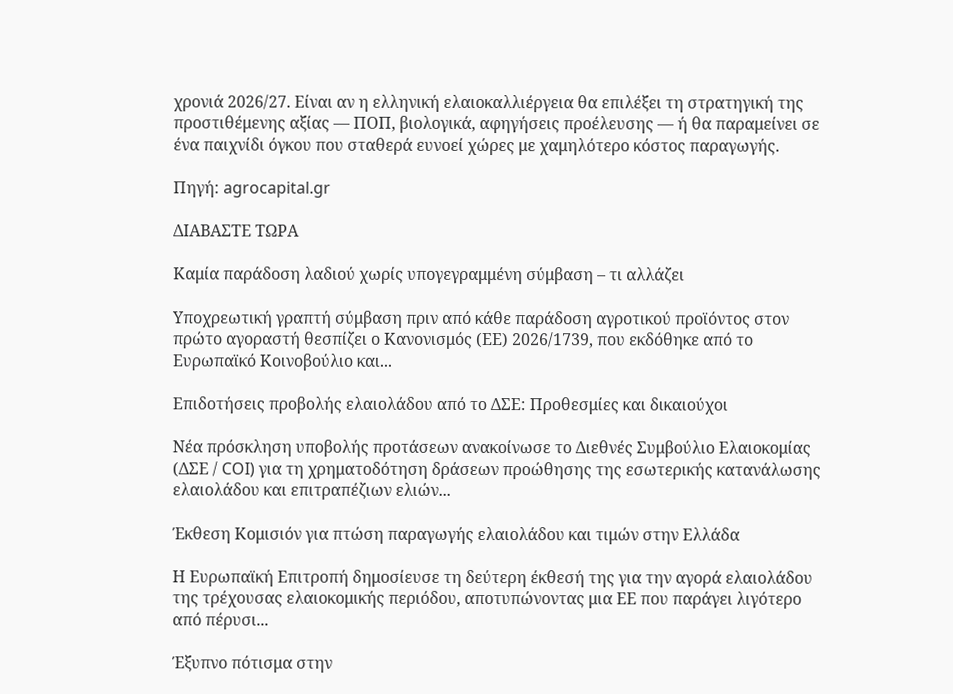χρονιά 2026/27. Είναι αν η ελληνική ελαιοκαλλιέργεια θα επιλέξει τη στρατηγική της προστιθέμενης αξίας — ΠΟΠ, βιολογικά, αφηγήσεις προέλευσης — ή θα παραμείνει σε ένα παιχνίδι όγκου που σταθερά ευνοεί χώρες με χαμηλότερο κόστος παραγωγής.

Πηγή: agrocapital.gr

ΔΙΑΒΑΣΤΕ ΤΩΡΑ

Καμία παράδοση λαδιού χωρίς υπογεγραμμένη σύμβαση – τι αλλάζει

Υποχρεωτική γραπτή σύμβαση πριν από κάθε παράδοση αγροτικού προϊόντος στον πρώτο αγοραστή θεσπίζει ο Κανονισμός (ΕΕ) 2026/1739, που εκδόθηκε από το Ευρωπαϊκό Κοινοβούλιο και...

Επιδοτήσεις προβολής ελαιολάδου από το ΔΣΕ: Προθεσμίες και δικαιούχοι

Νέα πρόσκληση υποβολής προτάσεων ανακοίνωσε το Διεθνές Συμβούλιο Ελαιοκομίας (ΔΣΕ / COI) για τη χρηματοδότηση δράσεων προώθησης της εσωτερικής κατανάλωσης ελαιολάδου και επιτραπέζιων ελιών...

Έκθεση Κομισιόν για πτώση παραγωγής ελαιολάδου και τιμών στην Ελλάδα

Η Ευρωπαϊκή Επιτροπή δημοσίευσε τη δεύτερη έκθεσή της για την αγορά ελαιολάδου της τρέχουσας ελαιοκομικής περιόδου, αποτυπώνοντας μια ΕΕ που παράγει λιγότερο από πέρυσι...

Έξυπνο πότισμα στην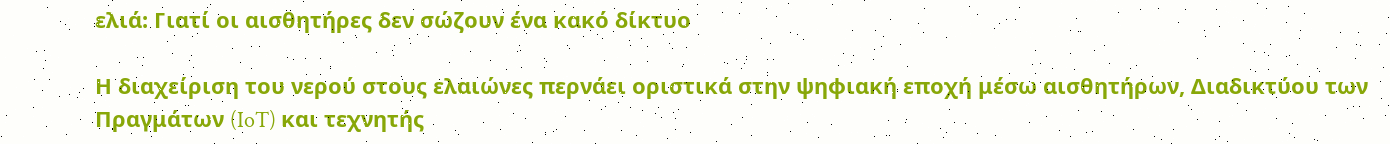ελιά: Γιατί οι αισθητήρες δεν σώζουν ένα κακό δίκτυο

Η διαχείριση του νερού στους ελαιώνες περνάει οριστικά στην ψηφιακή εποχή μέσω αισθητήρων, Διαδικτύου των Πραγμάτων (IoT) και τεχνητής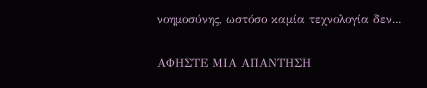νοημοσύνης, ωστόσο καμία τεχνολογία δεν...

ΑΦΗΣΤΕ ΜΙΑ ΑΠΑΝΤΗΣΗ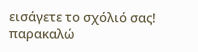εισάγετε το σχόλιό σας!
παρακαλώ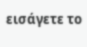εισάγετε το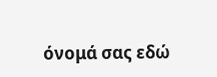όνομά σας εδώ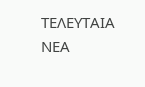ΤΕΛΕΥΤΑΙΑ ΝΕΑ